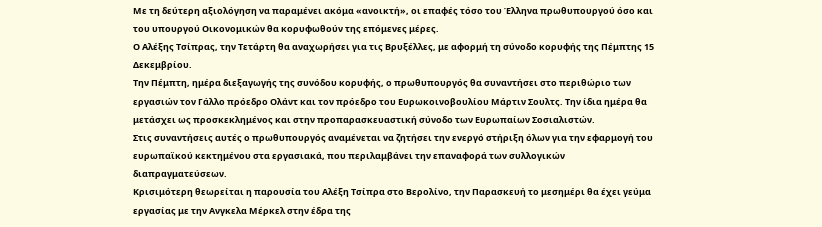Με τη δεύτερη αξιολόγηση να παραμένει ακόμα «ανοικτή», οι επαφές τόσο του Έλληνα πρωθυπουργού όσο και του υπουργού Οικονομικών θα κορυφωθούν της επόμενες μέρες.
Ο Αλέξης Τσίπρας, την Τετάρτη θα αναχωρήσει για τις Βρυξέλλες, με αφορμή τη σύνοδο κορυφής της Πέμπτης 15 Δεκεμβρίου.
Την Πέμπτη, ημέρα διεξαγωγής της συνόδου κορυφής, ο πρωθυπουργός θα συναντήσει στο περιθώριο των εργασιών τον Γάλλο πρόεδρο Ολάντ και τον πρόεδρο του Ευρωκοινοβουλίου Μάρτιν Σουλτς. Την ίδια ημέρα θα μετάσχει ως προσκεκλημένος και στην προπαρασκευαστική σύνοδο των Ευρωπαίων Σοσιαλιστών.
Στις συναντήσεις αυτές ο πρωθυπουργός αναμένεται να ζητήσει την ενεργό στήριξη όλων για την εφαρμογή του ευρωπαϊκού κεκτημένου στα εργασιακά, που περιλαμβάνει την επαναφορά των συλλογικών διαπραγματεύσεων.
Κρισιμότερη θεωρείται η παρουσία του Αλέξη Τσίπρα στο Βερολίνο, την Παρασκευή το μεσημέρι θα έχει γεύμα εργασίας με την Ανγκελα Μέρκελ στην έδρα της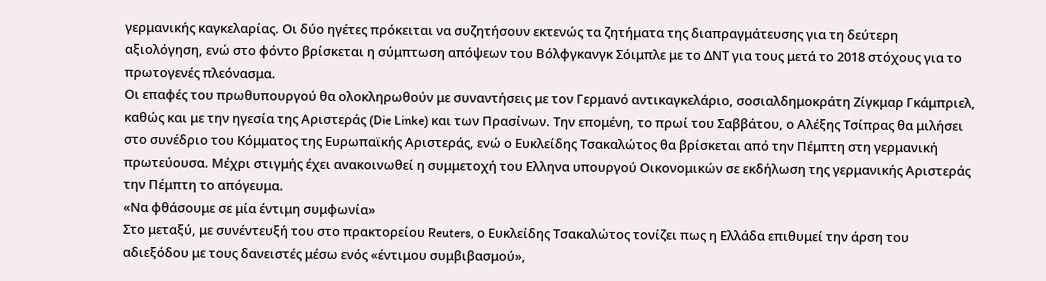γερμανικής καγκελαρίας. Οι δύο ηγέτες πρόκειται να συζητήσουν εκτενώς τα ζητήματα της διαπραγμάτευσης για τη δεύτερη αξιολόγηση, ενώ στο φόντο βρίσκεται η σύμπτωση απόψεων του Βόλφγκανγκ Σόιμπλε με το ΔΝΤ για τους μετά το 2018 στόχους για το πρωτογενές πλεόνασμα.
Οι επαφές του πρωθυπουργού θα ολοκληρωθούν με συναντήσεις με τον Γερμανό αντικαγκελάριο, σοσιαλδημοκράτη Ζίγκμαρ Γκάμπριελ, καθώς και με την ηγεσία της Αριστεράς (Die Linke) και των Πρασίνων. Την επομένη, το πρωί του Σαββάτου, ο Αλέξης Τσίπρας θα μιλήσει στο συνέδριο του Κόμματος της Ευρωπαϊκής Αριστεράς, ενώ ο Ευκλείδης Τσακαλώτος θα βρίσκεται από την Πέμπτη στη γερμανική πρωτεύουσα. Μέχρι στιγμής έχει ανακοινωθεί η συμμετοχή του Ελληνα υπουργού Οικονομικών σε εκδήλωση της γερμανικής Αριστεράς την Πέμπτη το απόγευμα.
«Να φθάσουμε σε μία έντιμη συμφωνία»
Στο μεταξύ, με συνέντευξή του στο πρακτορείου Reuters, ο Ευκλείδης Τσακαλώτος τονίζει πως η Ελλάδα επιθυμεί την άρση του αδιεξόδου με τους δανειστές μέσω ενός «έντιμου συμβιβασμού»,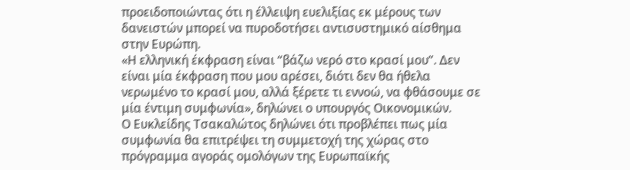προειδοποιώντας ότι η έλλειψη ευελιξίας εκ μέρους των δανειστών μπορεί να πυροδοτήσει αντισυστημικό αίσθημα στην Ευρώπη.
«Η ελληνική έκφραση είναι “βάζω νερό στο κρασί μου”. Δεν είναι μία έκφραση που μου αρέσει, διότι δεν θα ήθελα νερωμένο το κρασί μου, αλλά ξέρετε τι εννοώ, να φθάσουμε σε μία έντιμη συμφωνία», δηλώνει ο υπουργός Οικονομικών.
Ο Ευκλείδης Τσακαλώτος δηλώνει ότι προβλέπει πως μία συμφωνία θα επιτρέψει τη συμμετοχή της χώρας στο πρόγραμμα αγοράς ομολόγων της Ευρωπαϊκής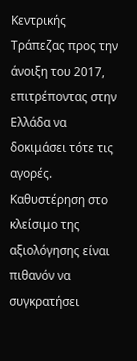Κεντρικής Τράπεζας προς την άνοιξη του 2017, επιτρέποντας στην Ελλάδα να δοκιμάσει τότε τις αγορές.
Καθυστέρηση στο κλείσιμο της αξιολόγησης είναι πιθανόν να συγκρατήσει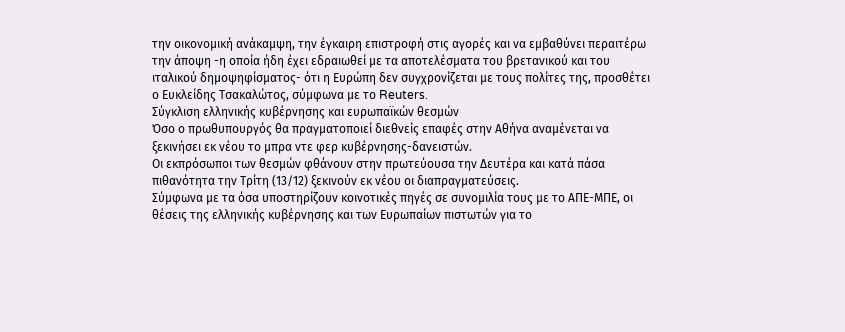την οικονομική ανάκαμψη, την έγκαιρη επιστροφή στις αγορές και να εμβαθύνει περαιτέρω την άποψη -η οποία ήδη έχει εδραιωθεί με τα αποτελέσματα του βρετανικού και του ιταλικού δημοψηφίσματος- ότι η Ευρώπη δεν συγχρονίζεται με τους πολίτες της, προσθέτει ο Ευκλείδης Τσακαλώτος, σύμφωνα με το Reuters.
Σύγκλιση ελληνικής κυβέρνησης και ευρωπαϊκών θεσμών
Όσο ο πρωθυπουργός θα πραγματοποιεί διεθνείς επαφές στην Αθήνα αναμένεται να ξεκινήσει εκ νέου το μπρα ντε φερ κυβέρνησης-δανειστών.
Οι εκπρόσωποι των θεσμών φθάνουν στην πρωτεύουσα την Δευτέρα και κατά πάσα πιθανότητα την Τρίτη (13/12) ξεκινούν εκ νέου οι διαπραγματεύσεις.
Σύμφωνα με τα όσα υποστηρίζουν κοινοτικές πηγές σε συνομιλία τους με το ΑΠΕ-ΜΠΕ, οι θέσεις της ελληνικής κυβέρνησης και των Ευρωπαίων πιστωτών για το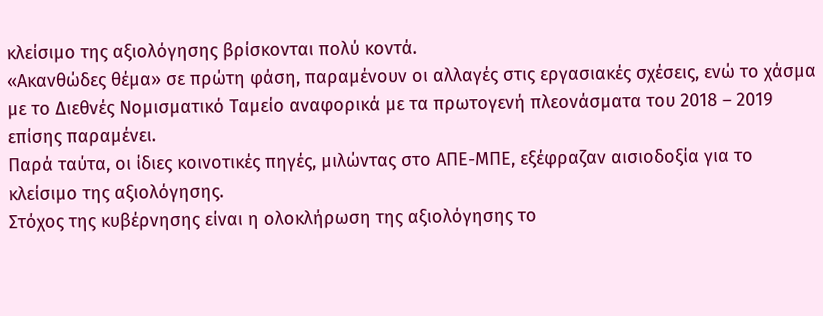κλείσιμο της αξιολόγησης βρίσκονται πολύ κοντά.
«Ακανθώδες θέμα» σε πρώτη φάση, παραμένουν οι αλλαγές στις εργασιακές σχέσεις, ενώ το χάσμα με το Διεθνές Νομισματικό Ταμείο αναφορικά με τα πρωτογενή πλεονάσματα του 2018 – 2019 επίσης παραμένει.
Παρά ταύτα, οι ίδιες κοινοτικές πηγές, μιλώντας στο ΑΠΕ-ΜΠΕ, εξέφραζαν αισιοδοξία για το κλείσιμο της αξιολόγησης.
Στόχος της κυβέρνησης είναι η ολοκλήρωση της αξιολόγησης το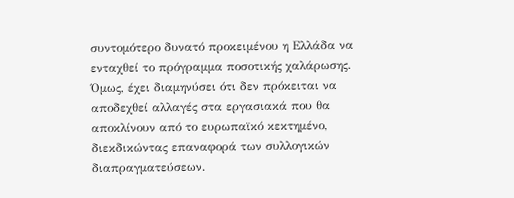συντομότερο δυνατό προκειμένου η Ελλάδα να ενταχθεί το πρόγραμμα ποσοτικής χαλάρωσης.
Όμως, έχει διαμηνύσει ότι δεν πρόκειται να αποδεχθεί αλλαγές στα εργασιακά που θα αποκλίνουν από το ευρωπαϊκό κεκτημένο, διεκδικώντας επαναφορά των συλλογικών διαπραγματεύσεων.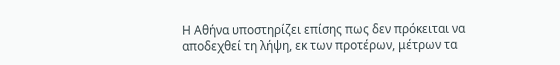Η Αθήνα υποστηρίζει επίσης πως δεν πρόκειται να αποδεχθεί τη λήψη, εκ των προτέρων, μέτρων τα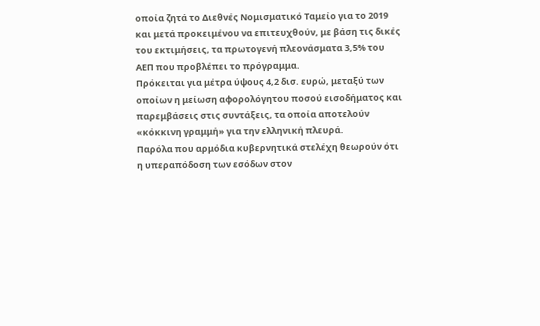οποία ζητά το Διεθνές Νομισματικό Ταμείο για το 2019 και μετά προκειμένου να επιτευχθούν, με βάση τις δικές του εκτιμήσεις, τα πρωτογενή πλεονάσματα 3,5% του ΑΕΠ που προβλέπει το πρόγραμμα.
Πρόκειται για μέτρα ύψους 4,2 δισ. ευρώ, μεταξύ των οποίων η μείωση αφορολόγητου ποσού εισοδήματος και παρεμβάσεις στις συντάξεις, τα οποία αποτελούν «κόκκινη γραμμή» για την ελληνική πλευρά.
Παρόλα που αρμόδια κυβερνητικά στελέχη θεωρούν ότι η υπεραπόδοση των εσόδων στον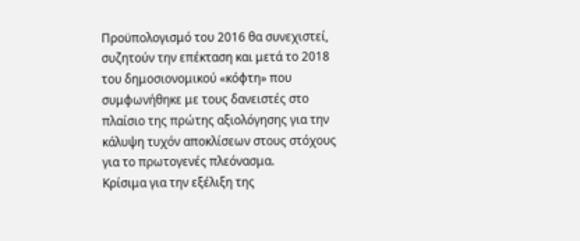Προϋπολογισμό του 2016 θα συνεχιστεί, συζητούν την επέκταση και μετά το 2018 του δημοσιονομικού «κόφτη» που συμφωνήθηκε με τους δανειστές στο πλαίσιο της πρώτης αξιολόγησης για την κάλυψη τυχόν αποκλίσεων στους στόχους για το πρωτογενές πλεόνασμα.
Κρίσιμα για την εξέλιξη της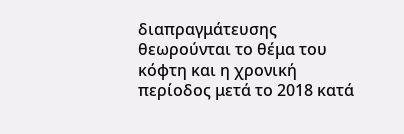διαπραγμάτευσης θεωρούνται το θέμα του κόφτη και η χρονική περίοδος μετά το 2018 κατά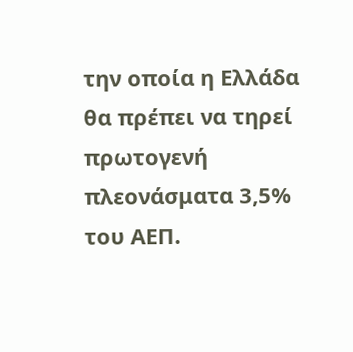την οποία η Ελλάδα θα πρέπει να τηρεί πρωτογενή πλεονάσματα 3,5% του ΑΕΠ.